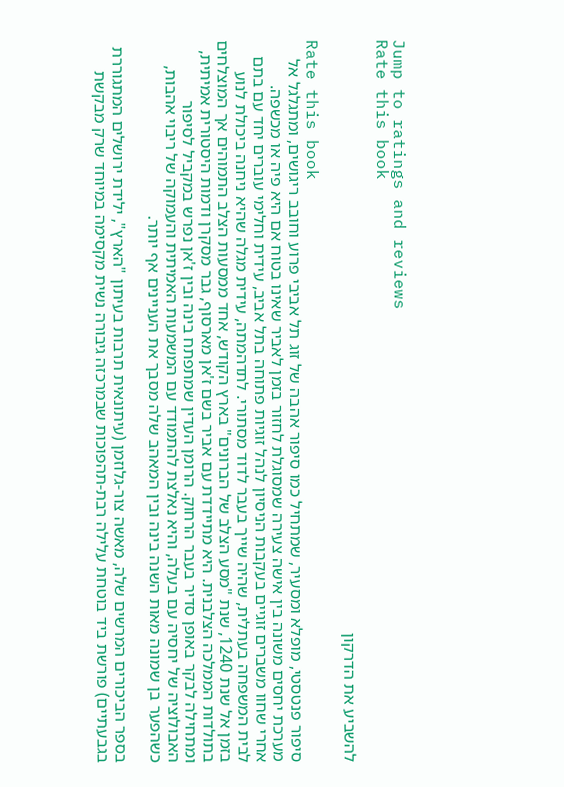Jump to ratings and reviews
Rate this book

להשביע את הדרקון

Rate this book
סיפור פנטסטי, מופלא ומסעיר, שמתחיל כמו סיפור אהבה של זוג תל אביבי פרוע וחובב ריגושים, ומתגלגל אל מערכת יחסים משונה בין אישה צעירה שמסוגלת לחזור בזמן לאביר שאינו בטוח אם היא פיה או מכשפה.
אחרי שחוו משברים זוגיים בעקבות הניסיון לנהל זוגיות פתוחה בתל אביב, עידית וחלימי עוברים יחד עם בתם לבית המשפחה בעתלית, שהיה שייך בעבר לדוד מסתורי. לתדהמתה, עידית מגלה שהיא ניחנה ביכולת לנוע בזמן אל שנת 1240, שנת "מסע הצלב של הברונים" בארץ הקודש, אחד ממסעות הצלב התמוהים אך המוצלחים בתולדות הממלכה הצלבנית. היא מתיידדת עם אביר בשם ז'אן מארסוף, גבר מסקרן ודמות היסטורית אמיתית, ומתחילה לבקר באופן סדיר בעבר הרחוק. הרומן העדין שמתפתח בינה ובין ז'אן נפרש במקביל לסיפור האבולוציה של יחסיה עם בעלה, והיא נאלצת להתמודד עם המשמעות האמיתית והעמוקה של ריבוי אהבות, כשהפער בן שמונה מאות השנה בינה ובין המאהב שלה מסבך את העניינים אף יותר.

בספר הביכורים המרשים שלה, מאשה צור-גלוזמן (עיתונאית תרבות בעיתון "הארץ", ילידת ירושלים המתגוררת בגבעתיים) פורשת ביד בוטחת עלילה רבת-תהפוכות שבמרכזה גיבורה נשית מקסימה במיוחד שרק מבקשת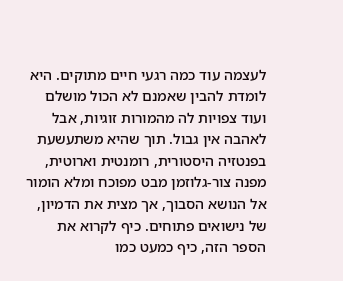לעצמה עוד כמה רגעי חיים מתוקים. היא לומדת להבין שאמנם לא הכול מושלם ועוד צפויות לה מהמורות זוגיות, אבל לאהבה אין גבול. תוך שהיא משתעשעת בפנטזיה היסטורית, רומנטית וארוטית, מפנה צור-גלוזמן מבט מפוכח ומלא הומור אל הנושא הסבוך, אך מצית את הדמיון, של נישואים פתוחים. כיף לקרוא את הספר הזה, כיף כמעט כמו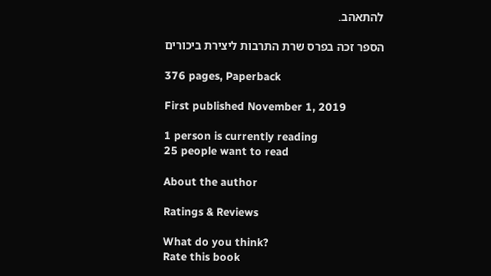להתאהב.

הספר זכה בפרס שרת התרבות ליצירת ביכורים

376 pages, Paperback

First published November 1, 2019

1 person is currently reading
25 people want to read

About the author

Ratings & Reviews

What do you think?
Rate this book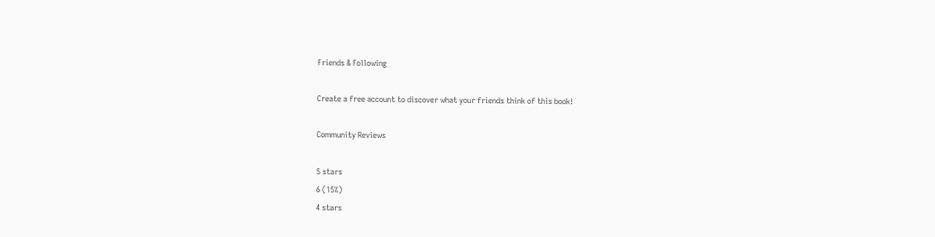Friends & Following

Create a free account to discover what your friends think of this book!

Community Reviews

5 stars
6 (15%)
4 stars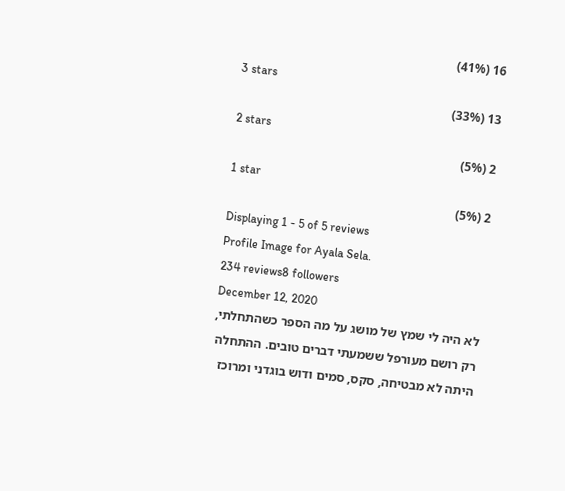16 (41%)
3 stars
13 (33%)
2 stars
2 (5%)
1 star
2 (5%)
Displaying 1 - 5 of 5 reviews
Profile Image for Ayala Sela.
234 reviews8 followers
December 12, 2020
לא היה לי שמץ של מושג על מה הספר כשהתחלתי, רק רושם מעורפל ששמעתי דברים טובים. ההתחלה היתה לא מבטיחה, סקס, סמים ודוש בוגדני ומרוכז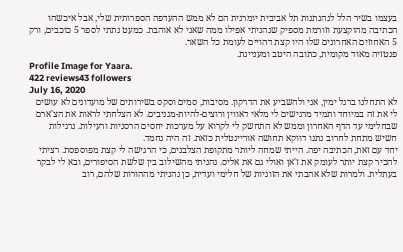בעצמו בשיר הלל לנהנתנות תל אביבית יומרנית הם לא ממש ההעדפה הספרותית שלי, אבל איכשהו הכתיבה מהוקצעת וזורמת מספיק שנהניתי אפילו ממה שאני לא אוהבת. כמעט נתתי לספר 5 כוכבים, ורק 5 האחוזים האחרונים שלו היו קצת דהויים לעומת כל השאר.
פנטזיה מאוד מקומית, כתובה היטב ומעניינת.
Profile Image for Yaara.
422 reviews43 followers
July 16, 2020
לא התחלנו ברגל ימין, אני ולהשביע את הדרקון. מסיבות, סמים וסקס בשירותים של מועדונים לא עושים לי את זה במיוחד ותמיד מרגישים לי מלאי דאווין ורוצים-להיות-מגניבים. לא הצלחתי לראות את הצ'ארם שבחלימי עד הדף האחרון וממש לא התחשק לי לקרוא על מערכות יחסים הרסניות ורעילות. נרגילות חשיש מתחת לחרוב נתנו דווקא תחושה אוריינטלית כזאת. זה היה נחמד.
יחד עם זאת, הכתיבה יפה. הייתי שמחה ליותר מתקופת הצלבנים, כי הרגישה לי קצת מפוספסת. רציתי להכיר קצת יותר לעומק את ז'אן ואולי גם את אליס. נהניתי מהשילוב בין שלשת הסיפורים, ובא לי לבקר בעתלית. ולמרות שלא אהבתי את הזוגיות של חלימי ועדית, כן נהניתי מההורות שלהם, רוב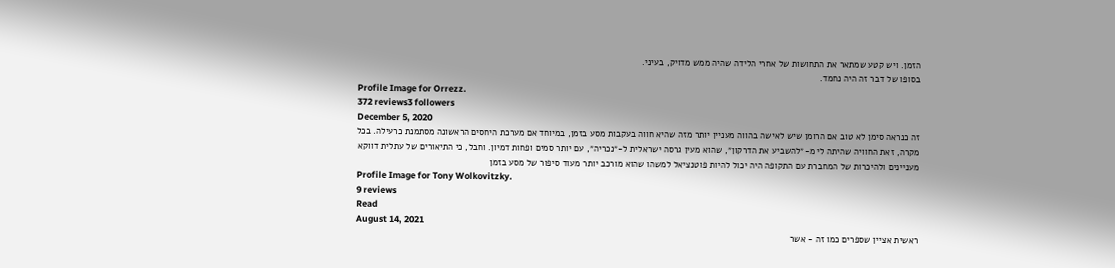הזמן. ויש קטע שמתאר את התחושות של אחרי הלידה שהיה ממש מדויק, בעיני.
בסופו של דבר זה היה נחמד.
Profile Image for Orrezz.
372 reviews3 followers
December 5, 2020
זה כנראה סימן לא טוב אם הרומן שיש לאישה בהווה מעניין יותר מזה שהיא חווה בעקבות מסע בזמן, במיוחד אם מערכת היחסים הראשונה מסתמנת כרעילה. בכל מקרה, זאת החוויה שהיתה לי מ-״להשביע את הדרקון״, שהוא מעין גרסה ישראלית ל-״נכריה״, עם יותר סמים ופחות דמיון. וחבל, כי התיאורים של עתלית דווקא מעניינים ולהיכרות של המחברת עם התקופה היה יכול להיות פוטנציאל למשהו שהוא מורכב יותר מעוד סיפור של מסע בזמן
Profile Image for Tony Wolkovitzky.
9 reviews
Read
August 14, 2021
ראשית אציין שספרים כמו זה - אשר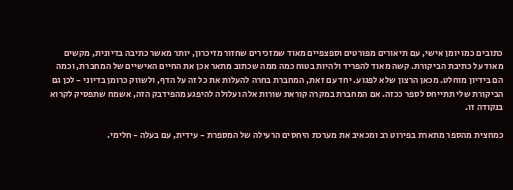כתובים כמו יומן אישי, עם תיאורים מפורטים וספצפיים מאוד שמזכירים שחזור מזיכרון, יותר מאשר כתיבה בדיונית, מקשים מאוד על כתיבת הביקורת. קשה מאוד להפריד ולהיות בטוח כמה ממה שכתוב מתאר אכן את החיים האישיים של המחברת, וכמה הם בידיון מוחלט. מכאן הרצון שלא לפגוע. יחד עם זאת, המחברת בחרה להעלות את כל זה על הדף, ולשווק כרומן בדיוני - לכן גם הביקורת שלי תתייחס לספר ככזה. אם המחברת במקרה קוראת שורות אלה ועלולה להיפגע מהפידבק הזה, אשמח שתפסיק לקרוא בנקודה זו.

כמחצית מהספר מתארת בפירוט רב ומכאיב את מערכת היחסים הרעילה של המספרת - עידית, עם בעלה - חלימי.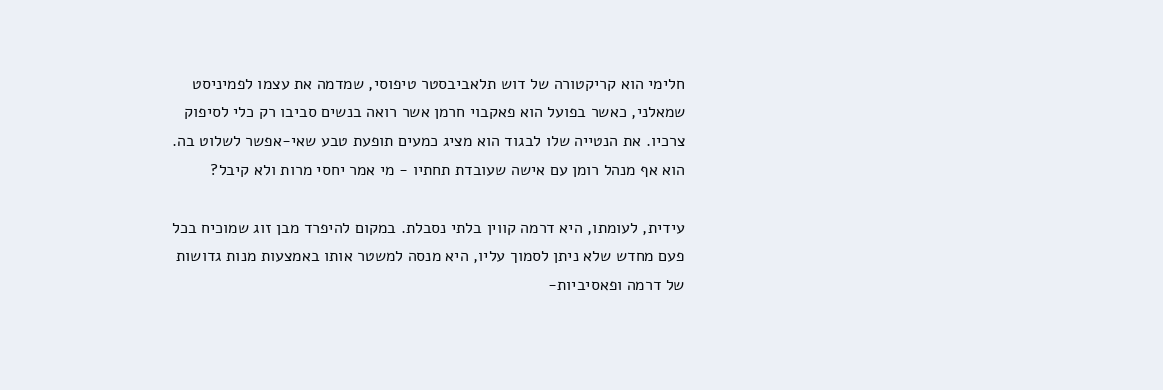חלימי הוא קריקטורה של דוש תלאביבסטר טיפוסי, שמדמה את עצמו לפמיניסט שמאלני, כאשר בפועל הוא פאקבוי חרמן אשר רואה בנשים סביבו רק כלי לסיפוק צרכיו. את הנטייה שלו לבגוד הוא מציג כמעים תופעת טבע שאי-אפשר לשלוט בה. הוא אף מנהל רומן עם אישה שעובדת תחתיו - מי אמר יחסי מרות ולא קיבל?

עידית, לעומתו, היא דרמה קווין בלתי נסבלת. במקום להיפרד מבן זוג שמוכיח בכל פעם מחדש שלא ניתן לסמוך עליו, היא מנסה למשטר אותו באמצעות מנות גדושות של דרמה ופאסיביות-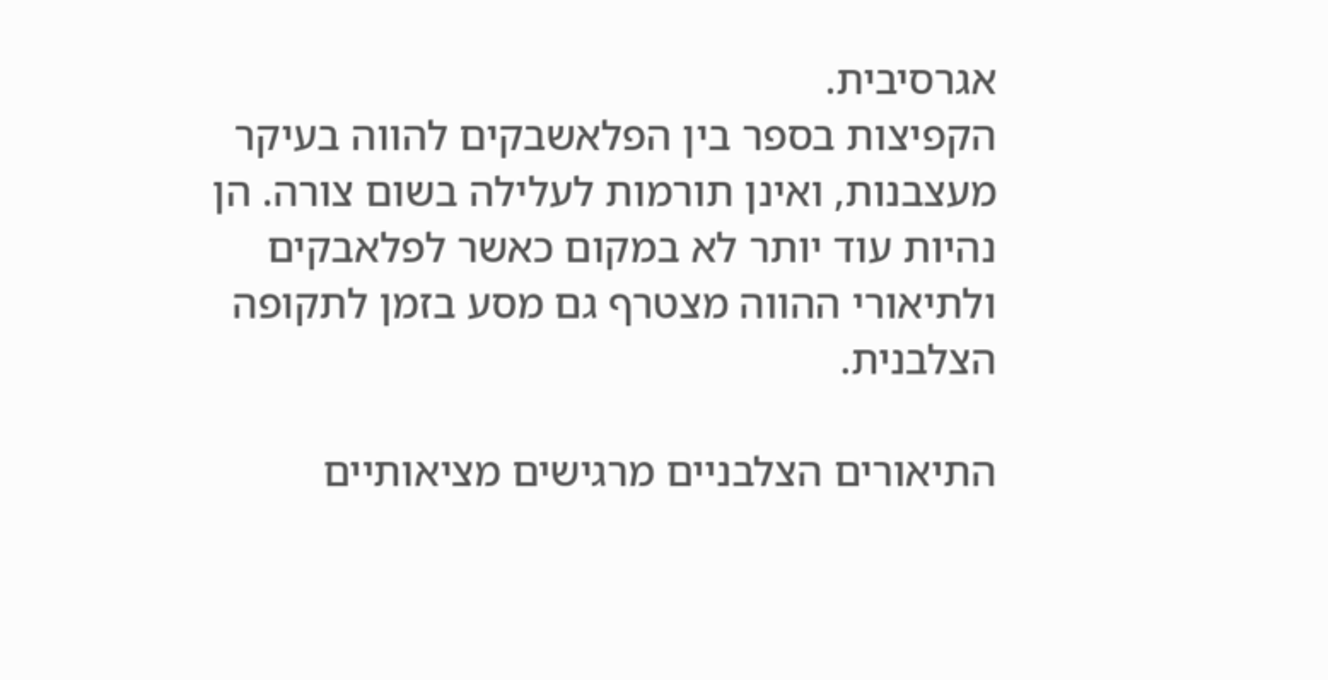אגרסיבית.
הקפיצות בספר בין הפלאשבקים להווה בעיקר מעצבנות, ואינן תורמות לעלילה בשום צורה. הן נהיות עוד יותר לא במקום כאשר לפלאבקים ולתיאורי ההווה מצטרף גם מסע בזמן לתקופה הצלבנית.

התיאורים הצלבניים מרגישים מציאותיים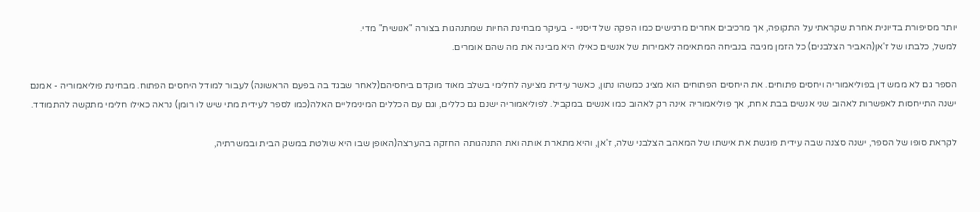יותר מסיפורת בדיונית אחרת שקראתי על התקופה, אך מרכיבים אחרים מרגישים כמו הפקה של דיסניי - בעיקר מבחינת החיות שמתנהגות בצורה "אנושית" מדי.
למשל, כלבתו של ז'אן(האביר הצלבנים) כל הזמן מגיבה בנביחה המתאימה לאמירות של אנשים כאילו היא מבינה את מה שהם אומרים.

הספר גם לא ממש דן בפוליאמוריה ויחסים פתוחים. את היחסים הפתוחים הוא מציג כמשהו נתון, כאשר עידית מציעה לחלימי בשלב מאוד מוקדם ביחסיהם(לאחר שבגד בה בפעם הראשונה) לעבור למודל היחסים הפתוח. מבחינת פוליאמוריה - אמנם ישנה התייחסות לאפשרות לאהוב שני אנשים בבת אחת, אך פוליאמוריה אינה רק לאהוב כמו אנשים במקביל. לפוליאמוריה ישנם גם כללים, וגם עם הכללים המינימליים האלה(כמו לספר לעידית מתי שיש לו רומן) נראה כאילו חלימי מתקשה להתמודד.

לקראת סופו של הספר, ישנה סצנה שבה עידית פוגשת את אישתו של המאהב הצלבני שלה, ז'אן, והיא מתארת אותה ואת התנהגותה החזקה בהערצה(האופן שבו היא שולטת במשק הבית ובמשרתיה,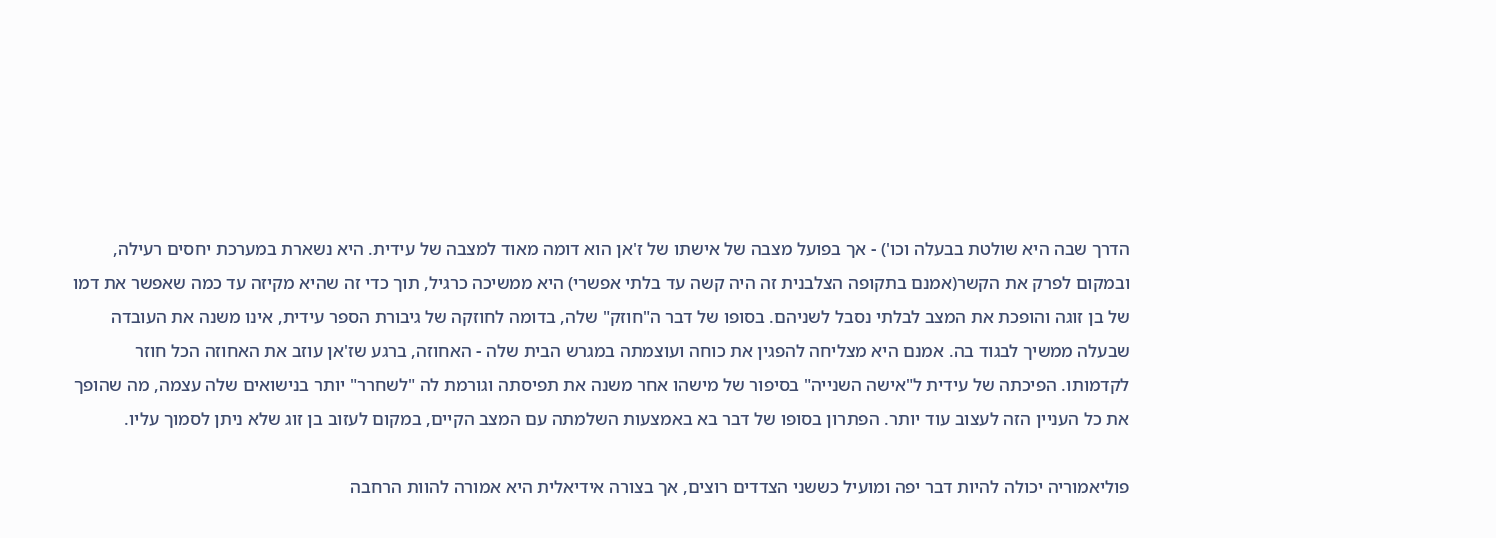הדרך שבה היא שולטת בבעלה וכו') - אך בפועל מצבה של אישתו של ז'אן הוא דומה מאוד למצבה של עידית. היא נשארת במערכת יחסים רעילה, ובמקום לפרק את הקשר(אמנם בתקופה הצלבנית זה היה קשה עד בלתי אפשרי) היא ממשיכה כרגיל, תוך כדי זה שהיא מקיזה עד כמה שאפשר את דמו של בן זוגה והופכת את המצב לבלתי נסבל לשניהם. בסופו של דבר ה"חוזק" שלה, בדומה לחוזקה של גיבורת הספר עידית, אינו משנה את העובדה שבעלה ממשיך לבגוד בה. אמנם היא מצליחה להפגין את כוחה ועוצמתה במגרש הבית שלה - האחוזה, ברגע שז'אן עוזב את האחוזה הכל חוזר לקדמותו. הפיכתה של עידית ל"אישה השנייה" בסיפור של מישהו אחר משנה את תפיסתה וגורמת לה "לשחרר" יותר בנישואים שלה עצמה, מה שהופך את כל העניין הזה לעצוב עוד יותר. הפתרון בסופו של דבר בא באמצעות השלמתה עם המצב הקיים, במקום לעזוב בן זוג שלא ניתן לסמוך עליו.

פוליאמוריה יכולה להיות דבר יפה ומועיל כששני הצדדים רוצים, אך בצורה אידיאלית היא אמורה להוות הרחבה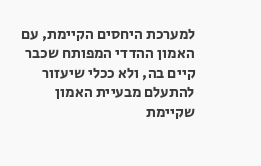למערכת היחסים הקיימת, עם האמון ההדדי המפותח שכבר קיים בה, ולא ככלי שיעזור להתעלם מבעיית האמון שקיימת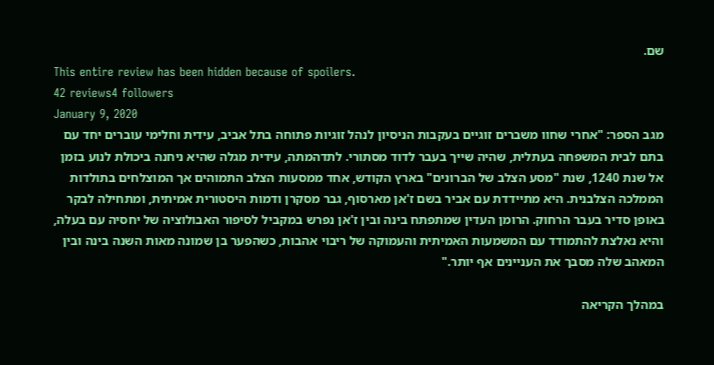שם.
This entire review has been hidden because of spoilers.
42 reviews4 followers
January 9, 2020
מגב הספר: "אחרי שחוו משברים זוגיים בעקבות הניסיון לנהל זוגיות פתוחה בתל אביב, עידית וחלימי עוברים יחד עם בתם לבית המשפחה בעתלית, שהיה שייך בעבר לדוד מסתורי. לתדהמתה, עידית מגלה שהיא ניחנה ביכולת לנוע בזמן אל שנת 1240, שנת "מסע הצלב של הברונים" בארץ הקודש, אחד ממסעות הצלב התמוהים אך המוצלחים בתולדות הממלכה הצלבנית. היא מתיידדת עם אביר בשם ז'אן מארסוף, גבר מסקרן ודמות היסטורית אמיתית, ומתחילה לבקר באופן סדיר בעבר הרחוק. הרומן העדין שמתפתח בינה ובין ז'אן נפרש במקביל לסיפור האבולוציה של יחסיה עם בעלה, והיא נאלצת להתמודד עם המשמעות האמיתית והעמוקה של ריבוי אהבות, כשהפער בן שמונה מאות השנה בינה ובין המאהב שלה מסבך את העניינים אף יותר."

במהלך הקריאה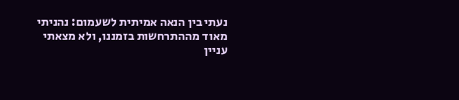נעתי בין הנאה אמיתית לשעמום: נהניתי מאוד מההתרחשות בזמננו, ולא מצאתי עניין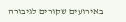באירועים שקורים לגיבורה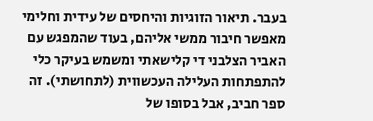בעבר. תיאור הזוגיות והיחסים של עידית וחלימי מאפשר חיבור ממשי אליהם, בעוד שהמפגש עם האביר הצלבני די קלישאתי ומשמש בעיקר כלי להתפתחות העלילה העכשווית (לתחושתי). זה ספר חביב, אבל בסופו של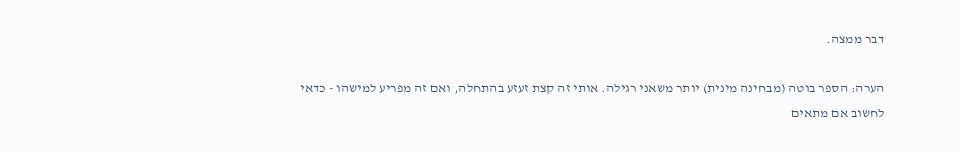דבר ממצה.

הערה: הספר בוטה (מבחינה מינית) יותר משאני רגילה. אותי זה קצת זעזע בהתחלה, ואם זה מפריע למישהו - כדאי לחשוב אם מתאים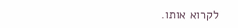לקרוא אותו.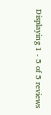Displaying 1 - 5 of 5 reviews